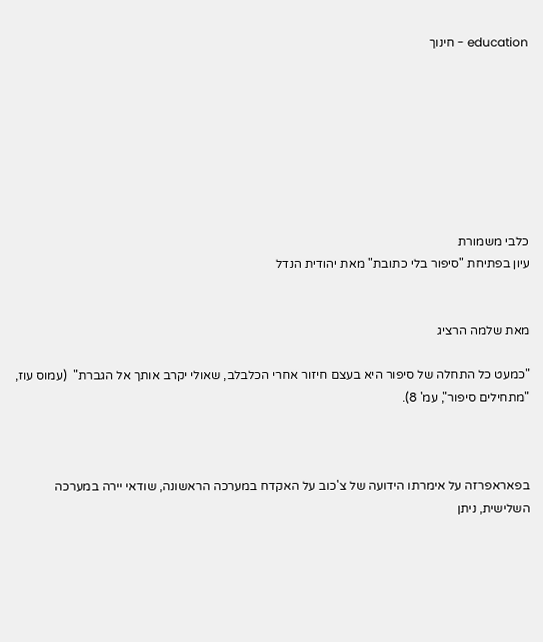education - חינוך








כלבי משמורת
עיון בפתיחת "סיפור בלי כתובת" מאת יהודית הנדל


מאת שלמה הרציג

"כמעט כל התחלה של סיפור היא בעצם חיזור אחרי הכלבלב, שאולי יקרב אותך אל הגברת"  (עמוס עוז, "מתחילים סיפור", עמ' 8).



בפאראפרזה על אימרתו הידועה של צ'כוב על האקדח במערכה הראשונה, שודאי יירה במערכה השלישית, ניתן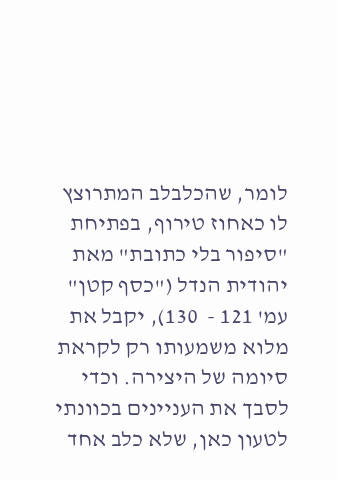לומר, שהכלבלב המתרוצץ לו כאחוז טירוף, בפתיחת "סיפור בלי כתובת" מאת יהודית הנדל ("כסף קטן" עמ' 121 -  130), יקבל את מלוא משמעותו רק לקראת סיומה של היצירה. וכדי לסבך את העניינים בכוונתי לטעון כאן, שלא כלב אחד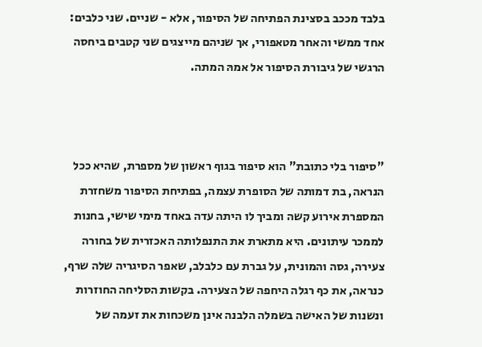בלבד מככב בסצינת הפתיחה של הסיפור, אלא - שניים. שני כלבים: אחד ממשי והאחר מטאפורי, אך שניהם מייצגים שני קטבים ביחסה הרגשי של גיבורת הסיפור אל אמהּ המתה.



"סיפור בלי כתובת" הוא סיפור בגוף ראשון של מספרת, שהיא ככל הנראה, בת דמותה של הסופרת עצמה, בפתיחת הסיפור משחזרת המספרת אירוע קשה ומביך לו היתה עדה באחד מימי שישי, בחנות לממכר עיתונים. היא מתארת את התנפלותה האכזרית של בחורה צעירה, גסה והמונית, על גברת עם כלבלב, שאפר הסיגריה שלה שרף, כנראה, את כף רגלה היחפה של הצעירה. בקשות הסליחה החוזרות ונשנות של האישה בשמלה הלבנה אינן משכחות את זעמה של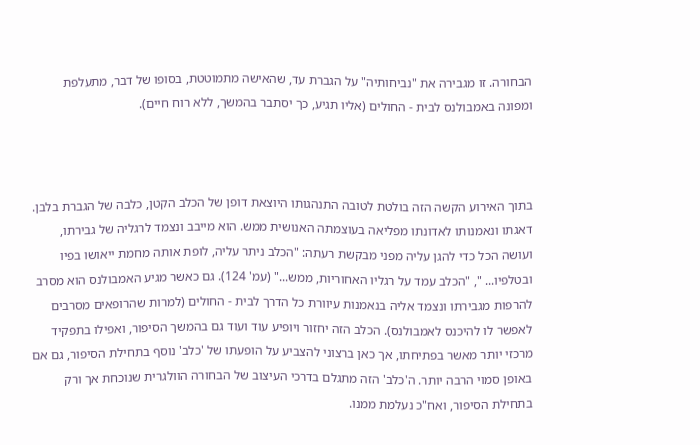הבחורה. זו מגבירה את "נביחותיה" על הגברת עד, שהאישה מתמוטטת, בסופו של דבר, מתעלפת ומפונה באמבולנס לבית - החולים (אליו תגיע, כך יסתבר בהמשך, ללא רוח חיים).



בתוך האירוע הקשה הזה בולטת לטובה התנהגותו היוצאת דופן של הכלב הקטן, כלבה של הגברת בלבן. דאגתו ונאמנותו לאדונתו מפליאה בעוצמתה האנושית ממש. הוא מייבב ונצמד לרגליה של גבירתו, ועושה הכל כדי להגן עליה מפני מבקשת רעתה: "הכלב ניתר עליה, לופת אותה מחמת ייאושו בפיו ובטלפיו... ", "הכלב עמד על רגליו האחוריות, ממש..." (עמ' 124). גם כאשר מגיע האמבולנס הוא מסרב להרפות מגבירתו ונצמד אליה בנאמנות עיוורת כל הדרך לבית - החולים (למרות שהרופאים מסרבים לאפשר לו להיכנס לאמבולנס). הכלב הזה יחזור ויופיע עוד ועוד גם בהמשך הסיפור, ואפילו בתפקיד מרכזי יותר מאשר בפתיחתו, אך כאן ברצוני להצביע על הופעתו של 'כלב' נוסף בתחילת הסיפור, גם אם באופן סמוי הרבה יותר. ה'כלב' הזה מתגלם בדרכי העיצוב של הבחורה הוולגרית שנוכחת אך ורק בתחילת הסיפור, ואח"כ נעלמת ממנו.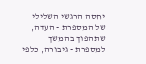יחסה הרגשי השלילי של המספרת - העדה, שתהפוך בהמשך למספרת - גיבורה, כלפי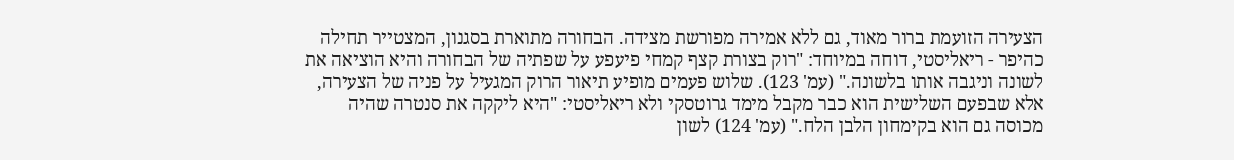הצעירה הזועמת ברור מאוד, גם ללא אמירה מפורשת מצידה. הבחורה מתוארת בסגנון, המצטייר תחילה כהיפר - ריאליסטי, דוחה במיוחד: "רוק בצורת קצף קמחי פיעפע על שפתיה של הבחורה והיא הוציאה את לשונה וניגבה אותו בלשונה." (עמ' 123). שלוש פעמים מופיע תיאור הרוק המגעיל על פניה של הצעירה, אלא שבפעם השלישית הוא כבר מקבל מימד גרוטסקי ולא ריאליסטי: "היא ליקקה את סנטרה שהיה מכוסה גם הוא בקימחון הלבן הלח." (עמ' 124) לשון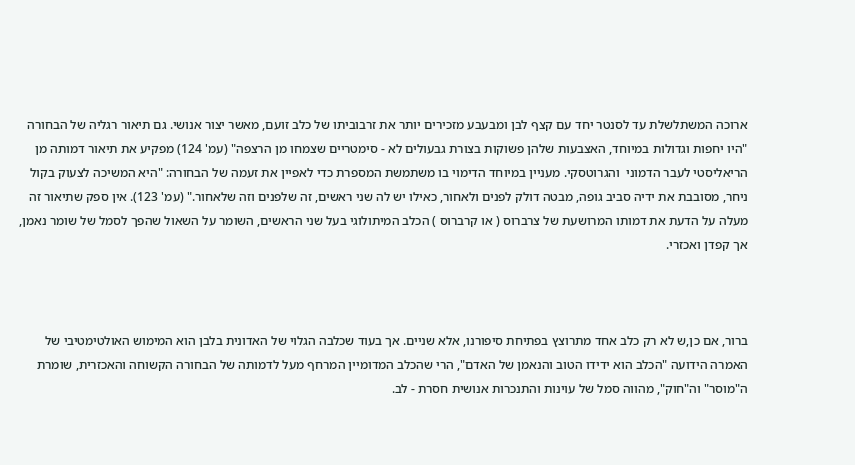ארוכה המשתלשלת עד לסנטר יחד עם קצף לבן ומבעבע מזכירים יותר את זרבוביתו של כלב זועם, מאשר יצור אנושי. גם תיאור רגליה של הבחורה "היו יחפות וגדולות במיוחד, האצבעות שלהן פשוקות בצורת גבעולים לא - סימטריים שצמחו מן הרצפה" (עמ' 124) מפקיע את תיאור דמותה מן הריאליסטי לעבר הדמוני  והגרוטסקי. מעניין במיוחד הדימוי בו משתמשת המספרת כדי לאפיין את זעמה של הבחורה: "היא המשיכה לצעוק בקול ניחר, מסובבת את ידיה סביב גופה, מבטה דולק לפנים ולאחור, כאילו יש לה שני ראשים, זה שלפנים וזה שלאחור." (עמ' 123). אין ספק שתיאור זה מעלה על הדעת את דמותו המרושעת של צרברוס ( או קרברוס ) הכלב המיתולוגי בעל שני הראשים, השומר על השאול שהפך לסמל של שומר נאמן, אך קפדן ואכזרי.



ברור, אם כן,ש לא רק כלב אחד מתרוצץ בפתיחת סיפורנו, אלא שניים. אך בעוד שכלבה הגלוי של האדונית בלבן הוא המימוש האולטימטיבי של האמרה הידועה "הכלב הוא ידידו הטוב והנאמן של האדם", הרי שהכלב המדומיין המרחף מעל לדמותה של הבחורה הקשוחה והאכזרית, שומרת ה"מוסר" וה"חוק", מהווה סמל של עוינות והתנכרות אנושית חסרת - לב.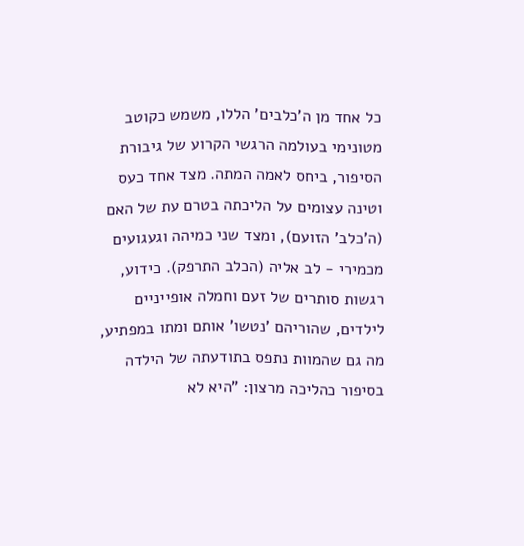כל אחד מן ה'כלבים' הללו, משמש כקוטב מטונימי בעולמה הרגשי הקרוע של גיבורת הסיפור, ביחס לאמה המתה. מצד אחד כעס וטינה עצומים על הליכתה בטרם עת של האם (ה'כלב' הזועם), ומצד שני כמיהה וגעגועים מכמירי - לב אליה (הכלב התרפק). כידוע, רגשות סותרים של זעם וחמלה אופייניים לילדים, שהוריהם 'נטשו' אותם ומתו במפתיע, מה גם שהמוות נתפס בתודעתה של הילדה בסיפור כהליכה מרצון: "היא לא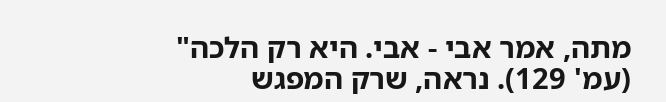מתה, אמר אבי - אבי. היא רק הלכה" (עמ' 129). נראה, שרק המפגש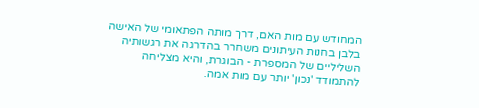המחודש עם מות האם, דרך מותה הפתאומי של האישה בלבן בחנות העיתונים משחרר בהדרגה את רגשותיה השליליים של המספרת - הבוגרת, והיא מצליחה להתמודד 'נכון' יותר עם מות אמה.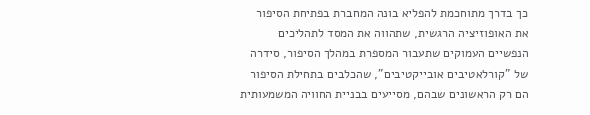כך בדרך מתוחכמת להפליא בונה המחברת בפתיחת הסיפור את האופוזיציה הרגשית, שתהווה את המסד לתהליכים הנפשיים העמוקים שתעבור המספרת במהלך הסיפור, סידרה של "קורלאטיבים אובייקטיבים", שהכלבים בתחילת הסיפור הם רק הראשונים שבהם, מסייעים בבניית החוויה המשמעותית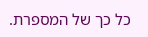כל כך של המספרת.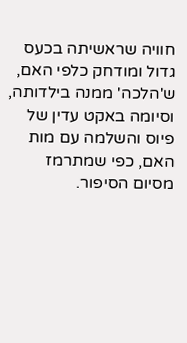חוויה שראשיתה בכעס גדול ומודחק כלפי האם, ש'הלכה' ממנה בילדותה, וסיומה באקט עדין של פיוס והשלמה עם מות האם, כפי שמתרמז מסיום הסיפור.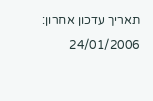תאריך עדכון אחרון:  24/01/2006